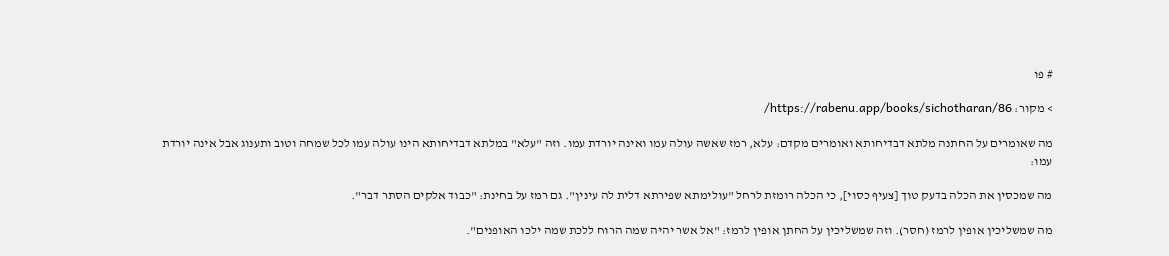# פו

> מקור: https://rabenu.app/books/sichotharan/86/

מה שאומרים על החתנה מלתא דבדיחותא ואומרים מקדם: עלא, רמז שאשה עולה עמו ואינה יורדת עמו. וזה "עלא" במלתא דבדיחותא הינו עולה עמו לכל שמחה וטוב ותענוג אבל אינה יורדת עמו:

מה שמכסין את הכלה בדעק טוך [צעיף כסוי], כי הכלה רומזת לרחל "עולימתא שפירתא דלית לה עינין". גם רמז על בחינת: "כבוד אלקים הסתר דבר".

מה שמשליכין אופין לרמז (חסר). וזה שמשליכין על החתן אופין לרמז: "אל אשר יהיה שמה הרוח ללכת שמה ילכו האופנים".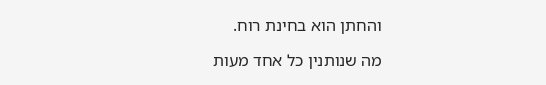והחתן הוא בחינת רוח.

מה שנותנין כל אחד מעות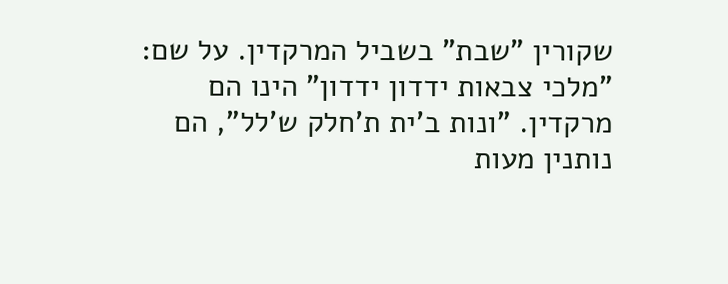שקורין "שבת" בשביל המרקדין. על שם: "מלכי צבאות ידדון ידדון" הינו הם מרקדין. "ונות ב'ית ת'חלק ש'לל", הם נותנין מעות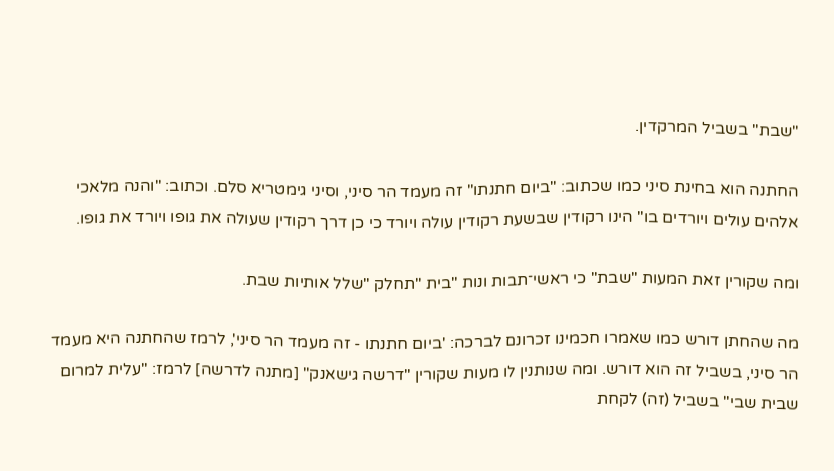"שבת" בשביל המרקדין.

החתנה הוא בחינת סיני כמו שכתוב: "ביום חתנתו" זה מעמד הר סיני, וסיני גימטריא סלם. וכתוב: "והנה מלאכי אלהים עולים ויורדים בו" הינו רקודין שבשעת רקודין עולה ויורד כי כן דרך רקודין שעולה את גופו ויורד את גופו.

ומה שקורין זאת המעות "שבת" כי ראשי־תבות ונות "בית "תחלק "שלל אותיות שבת.

מה שהחתן דורש כמו שאמרו חכמינו זכרונם לברכה: 'ביום חתנתו - זה מעמד הר סיני', לרמז שהחתנה היא מעמד הר סיני, בשביל זה הוא דורש. ומה שנותנין לו מעות שקורין "דרשה גישאנק" [מתנה לדרשה] לרמז: "עלית למרום שבית שבי" בשביל (זה) לקחת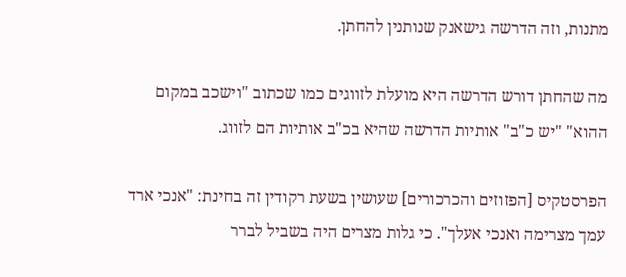מתנות, וזה הדרשה גישאנק שנותנין להחתן.

מה שהחתן דורש הדרשה היא מועלת לזווגים כמו שכתוב "וישכב במקום ההוא" "יש כ"ב" אותיות הדרשה שהיא בכ"ב אותיות הם לזווג.

הפרסטקיס [הפזוזים והכרכורים] שעושין בשעת רקודין זה בחינת: "אנכי ארד עמך מצרימה ואנכי אעלך". כי גלות מצרים היה בשביל לברר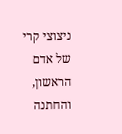ניצוצי קרי של אדם הראשון, והחתנה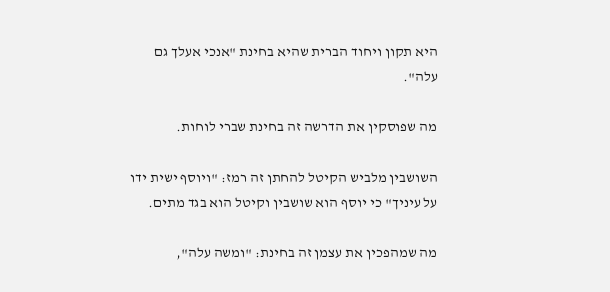היא תקון ויחוד הברית שהיא בחינת "אנכי אעלך גם עלה".

מה שפוסקין את הדרשה זה בחינת שברי לוחות.

השושבין מלביש הקיטל להחתן זה רמז: "ויוסף ישית ידו על עיניך" כי יוסף הוא שושבין וקיטל הוא בגד מתים.

מה שמהפכין את עצמן זה בחינת: "ומשה עלה",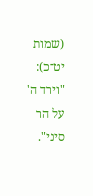(שמות יט־כ): "וירד ה' על הר סיני".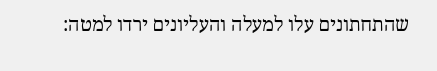שהתחתונים עלו למעלה והעליונים ירדו למטה: